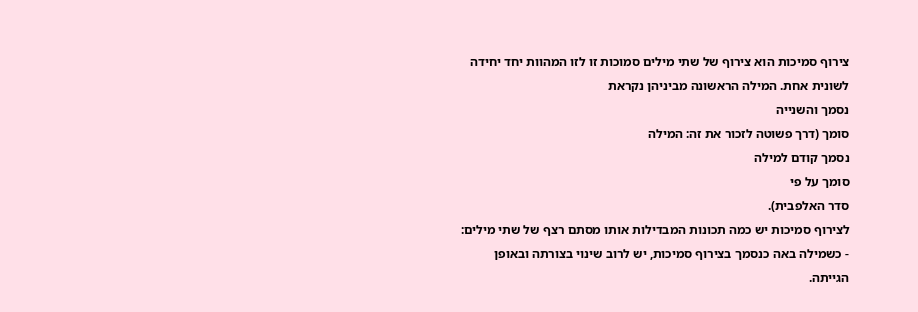צירוף סמיכות הוא צירוף של שתי מילים סמוכות זו לזו המהוות יחד יחידה לשונית אחת. המילה הראשונה מביניהן נקראת
נסמך והשנייה
סומך (דרך פשוטה לזכור את זה: המילה
נסמך קודם למילה
סומך על פי
סדר האלפבית).
לצירוף סמיכות יש כמה תכונות המבדילות אותו מסתם רצף של שתי מילים:
- כשמילה באה כנסמך בצירוף סמיכות, יש לרוב שינוי בצורתה ובאופן הגייתה.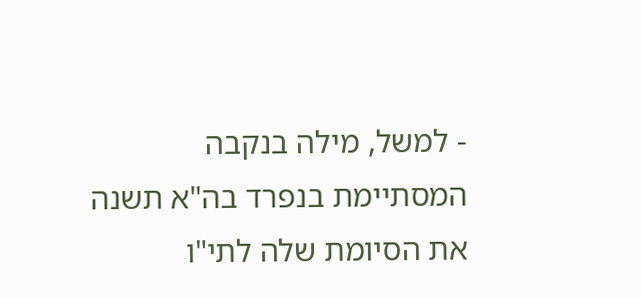- למשל, מילה בנקבה המסתיימת בנפרד בה"א תשנה את הסיומת שלה לתי"ו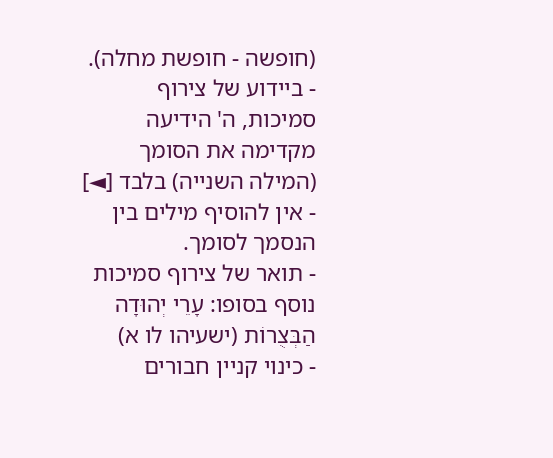(חופשה - חופשת מחלה).
- ביידוע של צירוף סמיכות, ה' הידיעה מקדימה את הסומך (המילה השנייה) בלבד [◄]
- אין להוסיף מילים בין הנסמך לסומך.
- תואר של צירוף סמיכות נוסף בסופו: עָרֵי יְהוּדָה הַבְּצֻרוֹת (ישעיהו לו א)
- כינוי קניין חבורים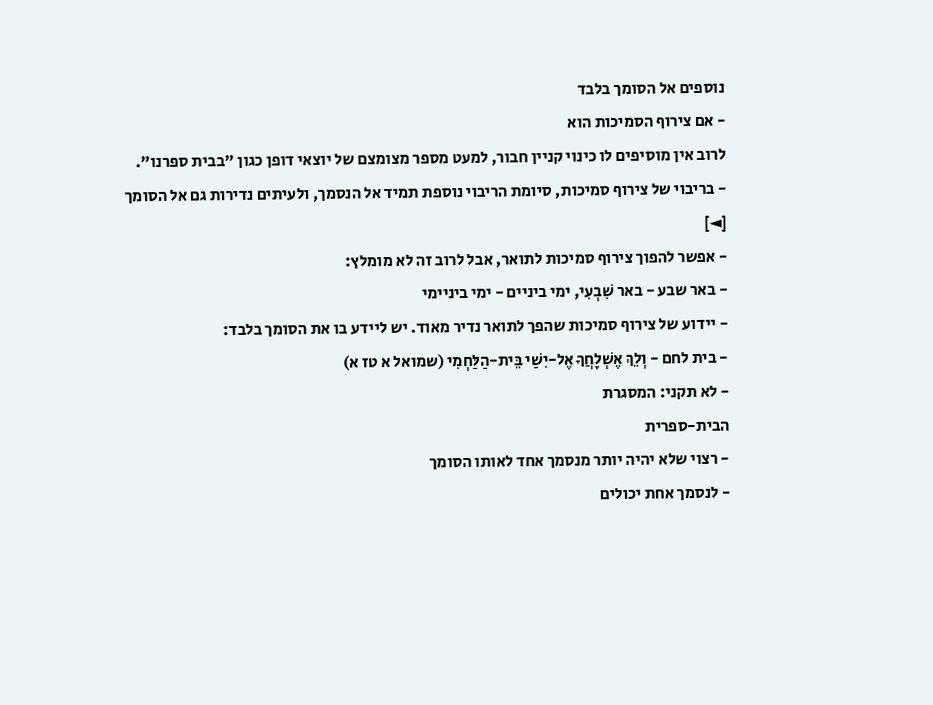נוספים אל הסומך בלבד
- אם צירוף הסמיכות הוא
לרוב אין מוסיפים לו כינוי קניין חבור, למעט מספר מצומצם של יוצאי דופן כגון "בבית ספרנו".
- בריבוי של צירוף סמיכות, סיומת הריבוי נוספת תמיד אל הנסמך, ולעיתים נדירות גם אל הסומך
[◄]
- אפשר להפוך צירוף סמיכות לתואר, אבל לרוב זה לא מומלץ:
- באר שבע - באר שִׁבְעִי, ימי ביניים - ימי ביניימי
- יידוע של צירוף סמיכות שהפך לתואר נדיר מאוד. יש ליידע בו את הסומך בלבד:
- בית לחם - וְלֵךְ אֶשְׁלָחֲךָ אֶל-יִשַׁי בֵּית-הַלַּחְמִי (שמואל א טז א)
- לא תקני: המסגרת
הבית-ספרית
- רצוי שלא יהיה יותר מנסמך אחד לאותו הסומך
- לנסמך אחת יכולים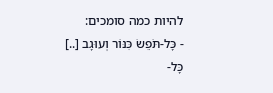להיות כמה סומכים:
- כָּל-תֹּפֵשׂ כִּנּוֹר וְעוּגָב [..] כָּל-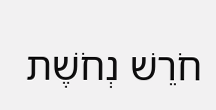חֹרֵשׁ נְחֹשֶׁת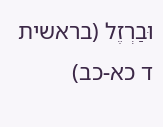וּבַרְזֶל (בראשית ד כא-כב)